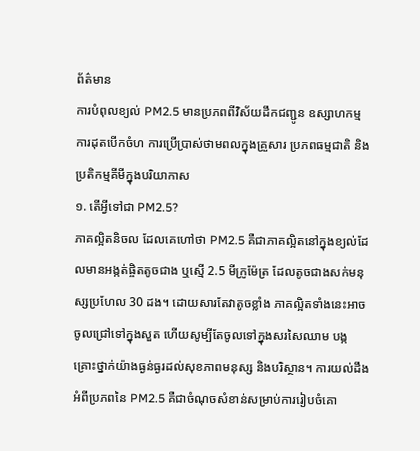ព័ត៌មាន
ការបំពុលខ្យល់ PM2.5 មានប្រភពពីវិស័យដឹកជញ្ជូន ឧស្សាហកម្ម ការដុតបើកចំហ ការប្រើប្រាស់ថាមពលក្នុងគ្រួសារ ប្រភពធម្មជាតិ និងប្រតិកម្មគីមីក្នុងបរិយាកាស
១. តើអ្វីទៅជា PM2.5?
ភាគល្អិតនិចល ដែលគេហៅថា PM2.5 គឺជាភាគល្អិតនៅក្នុងខ្យល់ដែលមានអង្កត់ផ្ចិតតូចជាង ឬស្មើ 2.5 មីក្រូម៉ែត្រ ដែលតូចជាងសក់មនុស្សប្រហែល 30 ដង។ ដោយសារតែវាតូចខ្លាំង ភាគល្អិតទាំងនេះអាចចូលជ្រៅទៅក្នុងសួត ហើយសូម្បីតែចូលទៅក្នុងសរសៃឈាម បង្កគ្រោះថ្នាក់យ៉ាងធ្ងន់ធ្ងរដល់សុខភាពមនុស្ស និងបរិស្ថាន។ ការយល់ដឹងអំពីប្រភពនៃ PM2.5 គឺជាចំណុចសំខាន់សម្រាប់ការរៀបចំគោ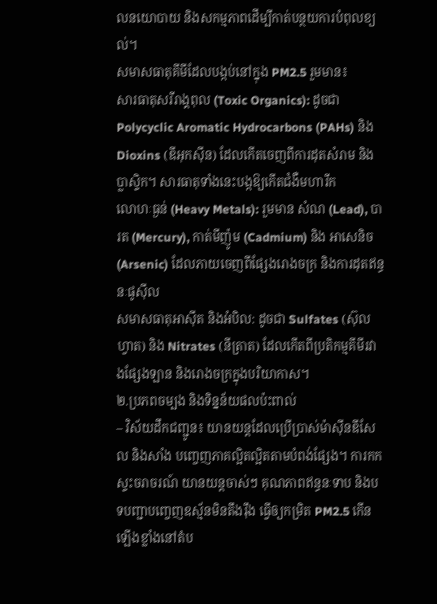លនយោបាយ និងសកម្មភាពដើម្បីកាត់បន្ថយការបំពុលខ្យល់។
សមាសធាតុគីមីដែលបង្កប់នៅក្នុង PM2.5 រួមមាន៖
សារធាតុសរីរាង្គពុល (Toxic Organics): ដូចជា Polycyclic Aromatic Hydrocarbons (PAHs) និង Dioxins (ឌីអុកស៊ីន) ដែលកើតចេញពីការដុតសំរាម និងប្លាស្ទិក។ សារធាតុទាំងនេះបង្កឱ្យកើតជំងឺមហារីក
លោហៈធ្ងន់ (Heavy Metals): រួមមាន សំណ (Lead), បារត (Mercury), កាត់មីញ៉ូម (Cadmium) និង អាសេនិច (Arsenic) ដែលភាយចេញពីផ្សែងរោងចក្រ និងការដុតឥន្ធនៈផូស៊ីល
សមាសធាតុអាស៊ីត និងអំបិល: ដូចជា Sulfates (ស៊ុលហ្វាត) និង Nitrates (នីត្រាត) ដែលកើតពីប្រតិកម្មគីមីរវាងផ្សែងឡាន និងរោងចក្រក្នុងបរិយាកាស។
២.ប្រភពចម្បង និងទិន្នន័យផលប៉ះពាល់
– វិស័យដឹកជញ្ជូន៖ យានយន្តដែលប្រើប្រាស់ម៉ាស៊ីនឌីសែល និងសាំង បញ្ចេញភាគល្អិតល្អិតតាមបំពង់ផ្សែង។ ការកកស្ទះចរាចរណ៍ យានយន្តចាស់ៗ គុណភាពឥន្ធនៈទាប និងបទបញ្ជាបញ្ចេញឧស្ម័នមិនតឹងរ៉ឹង ធ្វើឲ្យកម្រិត PM2.5 កើនឡើងខ្លាំងនៅតំប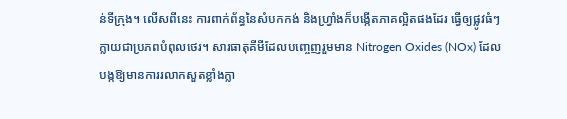ន់ទីក្រុង។ លើសពីនេះ ការពាក់ព័ន្ធនៃសំបកកង់ និងហ្វ្រាំងក៏បង្កើតភាគល្អិតផងដែរ ធ្វើឲ្យផ្លូវធំៗក្លាយជាប្រភពបំពុលថេរ។ សារធាតុគីមីដែលបញ្ចេញរួមមាន Nitrogen Oxides (NOx) ដែលបង្កឱ្យមានការរលាកសួតខ្លាំងក្លា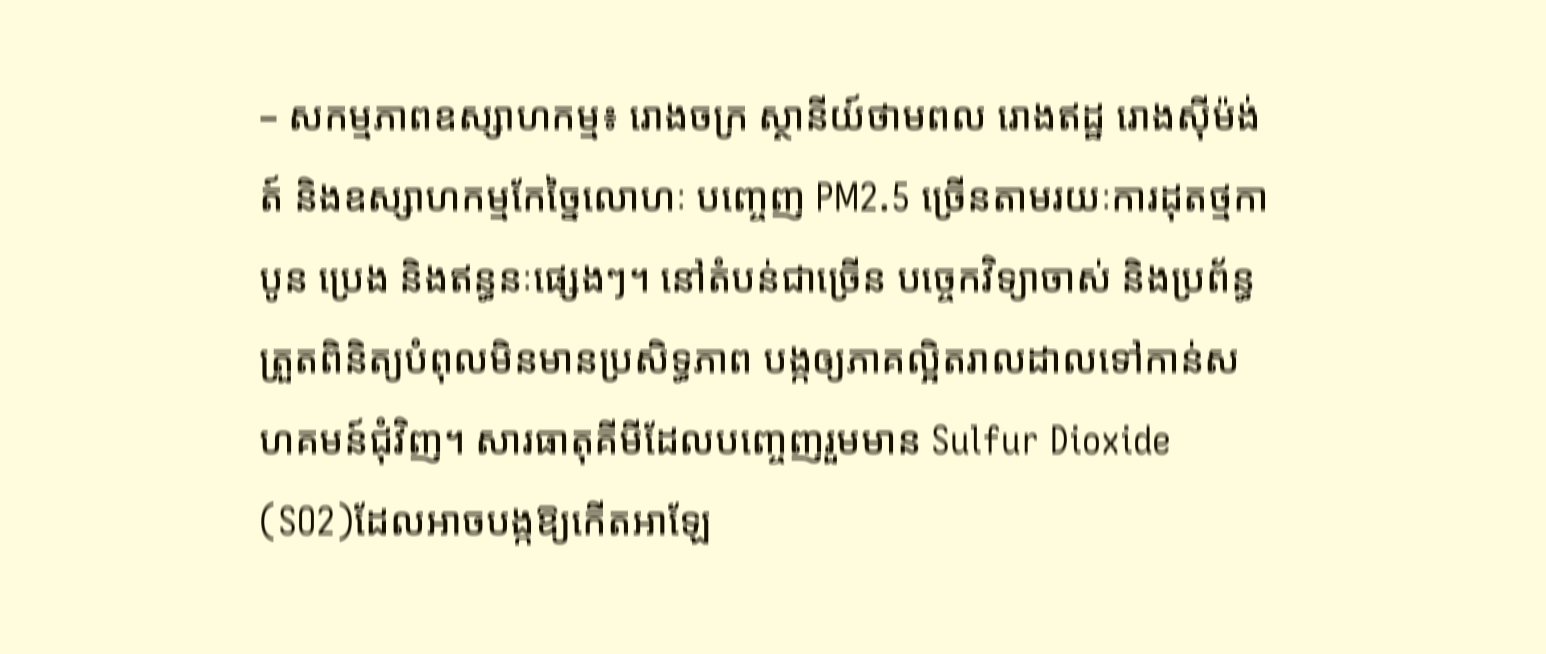– សកម្មភាពឧស្សាហកម្ម៖ រោងចក្រ ស្ថានីយ៍ថាមពល រោងឥដ្ឋ រោងស៊ីម៉ង់ត៍ និងឧស្សាហកម្មកែច្នៃលោហៈ បញ្ចេញ PM2.5 ច្រើនតាមរយៈការដុតថ្មកាបូន ប្រេង និងឥន្ធនៈផ្សេងៗ។ នៅតំបន់ជាច្រើន បច្ចេកវិទ្យាចាស់ និងប្រព័ន្ធត្រួតពិនិត្យបំពុលមិនមានប្រសិទ្ធភាព បង្កឲ្យភាគល្អិតរាលដាលទៅកាន់សហគមន៍ជុំវិញ។ សារធាតុគីមីដែលបញ្ចេញរួមមាន Sulfur Dioxide (SO2)ដែលអាចបង្កឱ្យកើតអាឡែ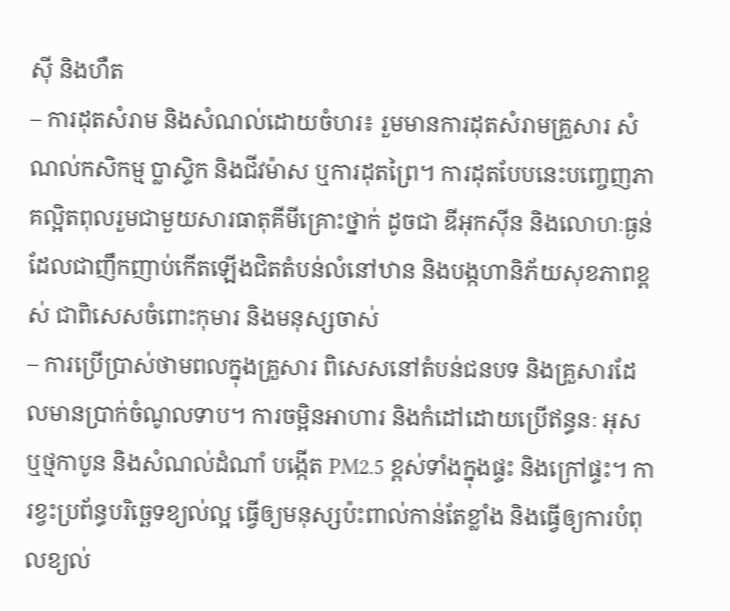ស៊ី និងហឺត
– ការដុតសំរាម និងសំណល់ដោយចំហរ៖ រួមមានការដុតសំរាមគ្រួសារ សំណល់កសិកម្ម ប្លាស្ទិក និងជីវម៉ាស ឬការដុតព្រៃ។ ការដុតបែបនេះបញ្ចេញភាគល្អិតពុលរួមជាមួយសារធាតុគីមីគ្រោះថ្នាក់ ដូចជា ឌីអុកស៊ីន និងលោហៈធ្ងន់ ដែលជាញឹកញាប់កើតឡើងជិតតំបន់លំនៅឋាន និងបង្កហានិភ័យសុខភាពខ្ពស់ ជាពិសេសចំពោះកុមារ និងមនុស្សចាស់
– ការប្រើប្រាស់ថាមពលក្នុងគ្រួសារ ពិសេសនៅតំបន់ជនបទ និងគ្រួសារដែលមានប្រាក់ចំណូលទាប។ ការចម្អិនអាហារ និងកំដៅដោយប្រើឥន្ធនៈ អុស ឬថ្មកាបូន និងសំណល់ដំណាំ បង្កើត PM2.5 ខ្ពស់ទាំងក្នុងផ្ទះ និងក្រៅផ្ទះ។ ការខ្វះប្រព័ន្ធបរិច្ឆេទខ្យល់ល្អ ធ្វើឲ្យមនុស្សប៉ះពាល់កាន់តែខ្លាំង និងធ្វើឲ្យការបំពុលខ្យល់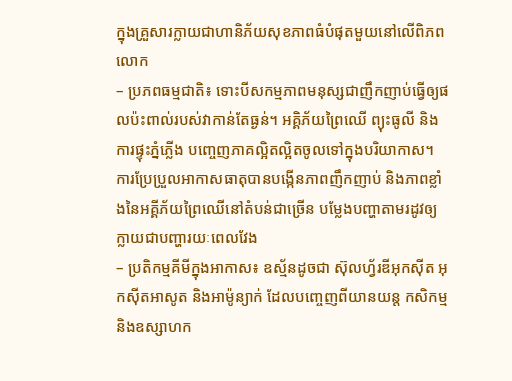ក្នុងគ្រួសារក្លាយជាហានិភ័យសុខភាពធំបំផុតមួយនៅលើពិភពលោក
– ប្រភពធម្មជាតិ៖ ទោះបីសកម្មភាពមនុស្សជាញឹកញាប់ធ្វើឲ្យផលប៉ះពាល់របស់វាកាន់តែធ្ងន់។ អគ្គិភ័យព្រៃឈើ ព្យុះធូលី និងការផ្ទុះភ្នំភ្លើង បញ្ចេញភាគល្អិតល្អិតចូលទៅក្នុងបរិយាកាស។ ការប្រែប្រួលអាកាសធាតុបានបង្កើនភាពញឹកញាប់ និងភាពខ្លាំងនៃអគ្គីភ័យព្រៃឈើនៅតំបន់ជាច្រើន បម្លែងបញ្ហាតាមរដូវឲ្យក្លាយជាបញ្ហារយៈពេលវែង
– ប្រតិកម្មគីមីក្នុងអាកាស៖ ឧស្ម័នដូចជា ស៊ុលហ្វ័រឌីអុកស៊ីត អុកស៊ីតអាសូត និងអាម៉ូន្យាក់ ដែលបញ្ចេញពីយានយន្ត កសិកម្ម និងឧស្សាហក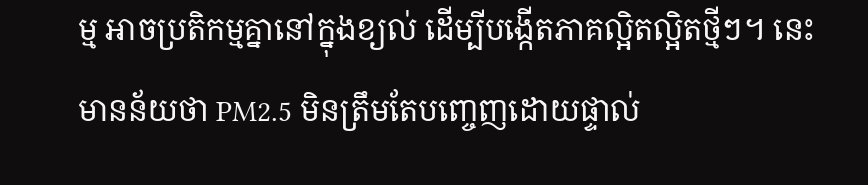ម្ម អាចប្រតិកម្មគ្នានៅក្នុងខ្យល់ ដើម្បីបង្កើតភាគល្អិតល្អិតថ្មីៗ។ នេះមានន័យថា PM2.5 មិនត្រឹមតែបញ្ចេញដោយផ្ទាល់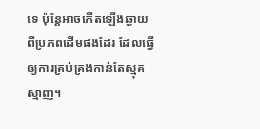ទេ ប៉ុន្តែអាចកើតឡើងឆ្ងាយពីប្រភពដើមផងដែរ ដែលធ្វើឲ្យការគ្រប់គ្រងកាន់តែស្មុគស្មាញ។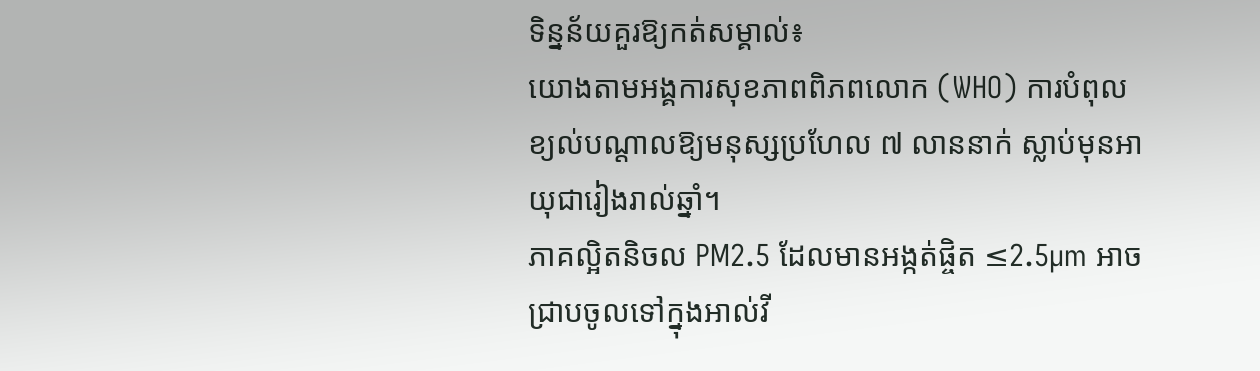ទិន្នន័យគួរឱ្យកត់សម្គាល់៖
យោងតាមអង្គការសុខភាពពិភពលោក (WHO) ការបំពុលខ្យល់បណ្តាលឱ្យមនុស្សប្រហែល ៧ លាននាក់ ស្លាប់មុនអាយុជារៀងរាល់ឆ្នាំ។
ភាគល្អិតនិចល PM2.5 ដែលមានអង្កត់ផ្ចិត ≤2.5µm អាចជ្រាបចូលទៅក្នុងអាល់វី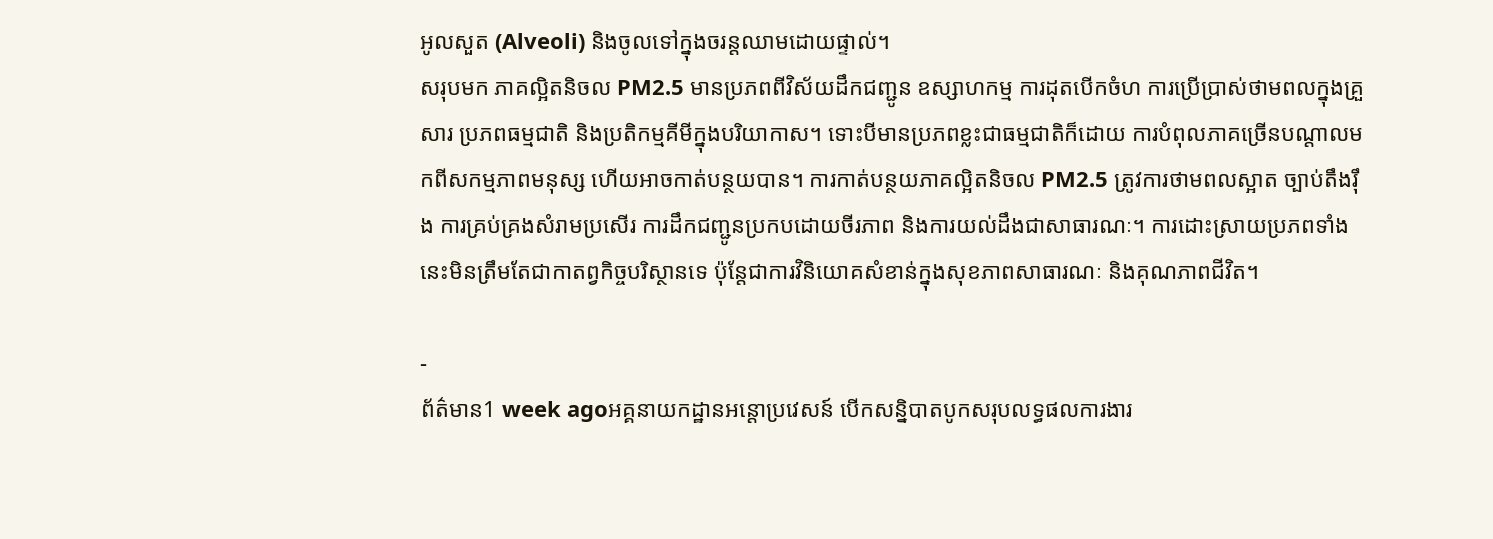អូលសួត (Alveoli) និងចូលទៅក្នុងចរន្តឈាមដោយផ្ទាល់។
សរុបមក ភាគល្អិតនិចល PM2.5 មានប្រភពពីវិស័យដឹកជញ្ជូន ឧស្សាហកម្ម ការដុតបើកចំហ ការប្រើប្រាស់ថាមពលក្នុងគ្រួសារ ប្រភពធម្មជាតិ និងប្រតិកម្មគីមីក្នុងបរិយាកាស។ ទោះបីមានប្រភពខ្លះជាធម្មជាតិក៏ដោយ ការបំពុលភាគច្រើនបណ្តាលមកពីសកម្មភាពមនុស្ស ហើយអាចកាត់បន្ថយបាន។ ការកាត់បន្ថយភាគល្អិតនិចល PM2.5 ត្រូវការថាមពលស្អាត ច្បាប់តឹងរ៉ឹង ការគ្រប់គ្រងសំរាមប្រសើរ ការដឹកជញ្ជូនប្រកបដោយចីរភាព និងការយល់ដឹងជាសាធារណៈ។ ការដោះស្រាយប្រភពទាំងនេះមិនត្រឹមតែជាកាតព្វកិច្ចបរិស្ថានទេ ប៉ុន្តែជាការវិនិយោគសំខាន់ក្នុងសុខភាពសាធារណៈ និងគុណភាពជីវិត។

-
ព័ត៌មាន1 week agoអគ្គនាយកដ្ឋានអន្ដោប្រវេសន៍ បើកសន្និបាតបូកសរុបលទ្ធផលការងារ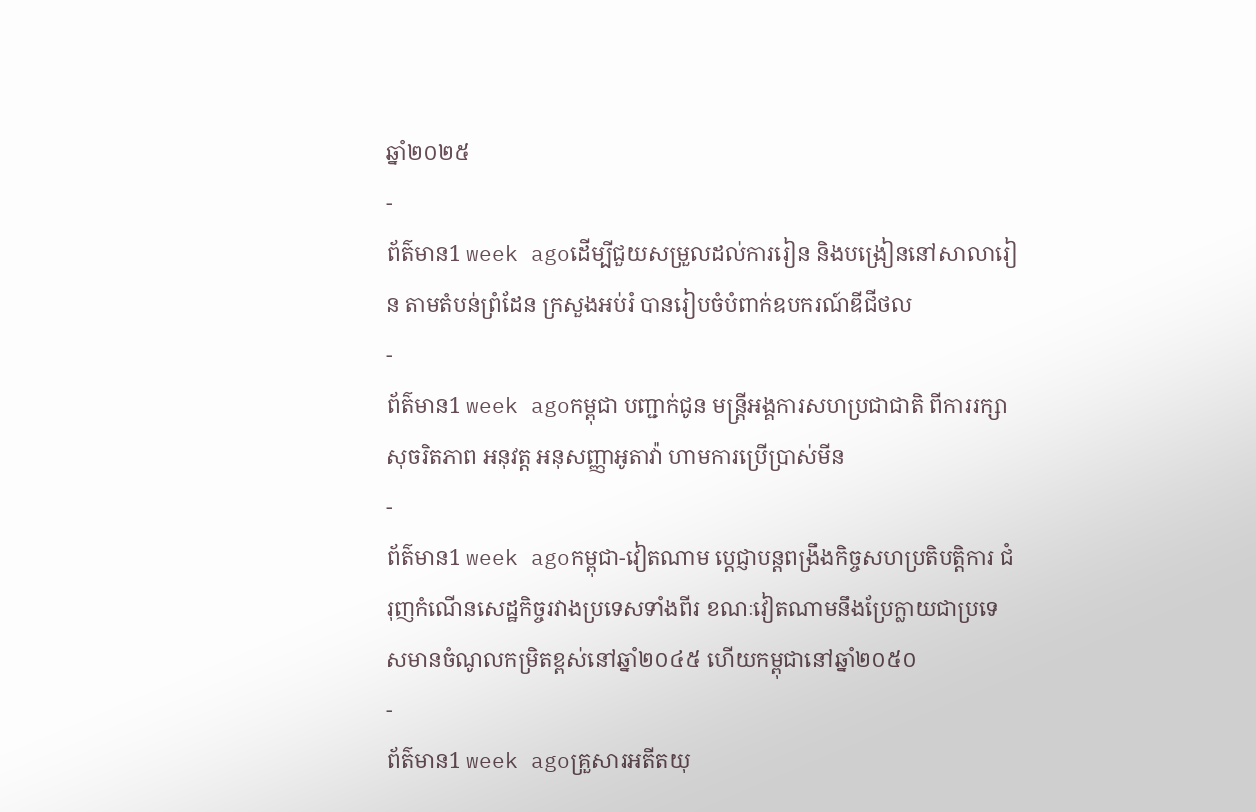ឆ្នាំ២០២៥
-
ព័ត៌មាន1 week agoដើម្បីជួយសម្រួលដល់ការរៀន និងបង្រៀននៅសាលារៀន តាមតំបន់ព្រំដែន ក្រសួងអប់រំ បានរៀបចំបំពាក់ឧបករណ៍ឌីជីថល
-
ព័ត៌មាន1 week agoកម្ពុជា បញ្ជាក់ជូន មន្ត្រីអង្គការសហប្រជាជាតិ ពីការរក្សាសុចរិតភាព អនុវត្ត អនុសញ្ញាអូតាវ៉ា ហាមការប្រើប្រាស់មីន
-
ព័ត៌មាន1 week agoកម្ពុជា-វៀតណាម ប្ដេជ្ញាបន្ដពង្រឹងកិច្ចសហប្រតិបត្តិការ ជំរុញកំណើនសេដ្ឋកិច្ចរវាងប្រទេសទាំងពីរ ខណៈវៀតណាមនឹងប្រែក្លាយជាប្រទេសមានចំណូលកម្រិតខ្ពស់នៅឆ្នាំ២០៤៥ ហើយកម្ពុជានៅឆ្នាំ២០៥០
-
ព័ត៌មាន1 week agoគ្រួសារអតីតយុ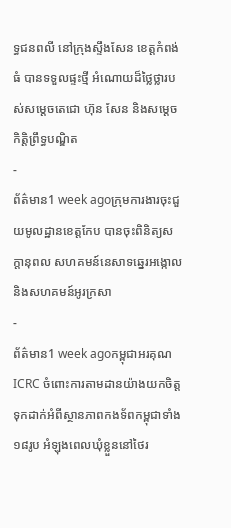ទ្ធជនពលី នៅក្រុងស្ទឹងសែន ខេត្តកំពង់ធំ បានទទួលផ្ទះថ្មី អំណោយដ៏ថ្លៃថ្លារបស់សម្ដេចតេជោ ហ៊ុន សែន និងសម្ដេចកិត្តិព្រឹទ្ធបណ្ឌិត
-
ព័ត៌មាន1 week agoក្រុមការងារចុះជួយមូលដ្ឋានខេត្តកែប បានចុះពិនិត្យសក្តានុពល សហគមន៍នេសាទឆ្នេរអង្កោល និងសហគមន៍អូរក្រសា
-
ព័ត៌មាន1 week agoកម្ពុជាអរគុណ ICRC ចំពោះការតាមដានយ៉ាងយកចិត្តទុកដាក់អំពីស្ថានភាពកងទ័ពកម្ពុជាទាំង១៨រូប អំឡុងពេលឃុំខ្លួននៅថៃរ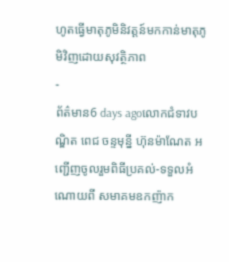ហូតធ្វើមាតុភូមិនិវត្តន៍មកកាន់មាតុភូមិវិញដោយសុវត្ថិភាព
-
ព័ត៌មាន6 days agoលោកជំទាវបណ្ឌិត ពេជ ចន្ទមុន្នី ហ៊ុនម៉ាណែត អញ្ជើញចូលរួមពិធីប្រគល់-ទទួលអំណោយពី សមាគមឧកញ៉ាក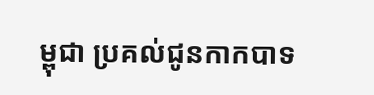ម្ពុជា ប្រគល់ជូនកាកបាទ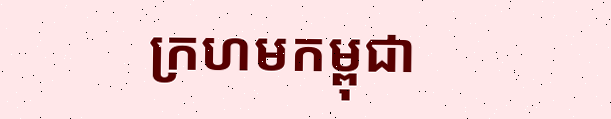ក្រហមកម្ពុជា